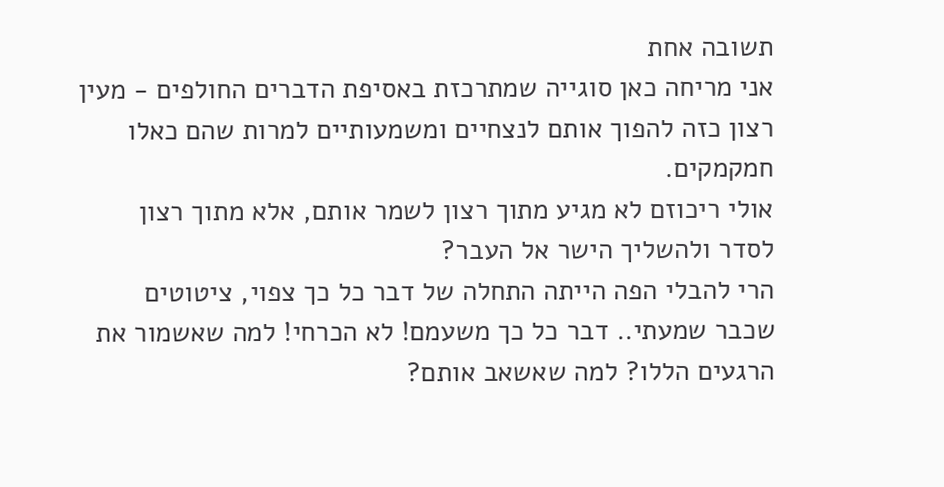תשובה אחת
אני מריחה כאן סוגייה שמתרכזת באסיפת הדברים החולפים - מעין רצון כזה להפוך אותם לנצחיים ומשמעותיים למרות שהם כאלו חמקמקים.
אולי ריכוזם לא מגיע מתוך רצון לשמר אותם, אלא מתוך רצון לסדר ולהשליך הישר אל העבר?
הרי להבלי הפה הייתה התחלה של דבר כל כך צפוי, ציטוטים שכבר שמעתי.. דבר כל כך משעמם! לא הכרחי! למה שאשמור את הרגעים הללו? למה שאשאב אותם?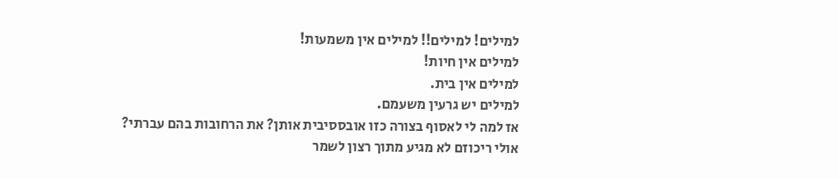למילים! למילים!! למילים אין משמעות!
למילים אין חיות!
למילים אין בית.
למילים יש גרעין משעמם.
אז למה לי לאסוף בצורה כזו אובססיבית אותן? את הרחובות בהם עברתי?
אולי ריכוזם לא מגיע מתוך רצון לשמר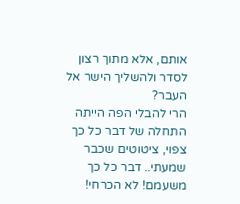אותם, אלא מתוך רצון לסדר ולהשליך הישר אל העבר?
הרי להבלי הפה הייתה התחלה של דבר כל כך צפוי, ציטוטים שכבר שמעתי.. דבר כל כך משעמם! לא הכרחי!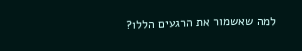למה שאשמור את הרגעים הללו?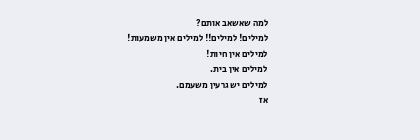למה שאשאב אותם?
למילים! למילים!! למילים אין משמעות!
למילים אין חיות!
למילים אין בית.
למילים יש גרעין משעמם.
אז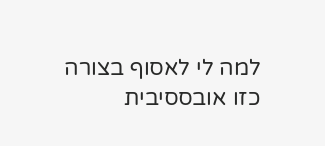למה לי לאסוף בצורה כזו אובססיבית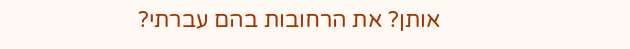אותן? את הרחובות בהם עברתי?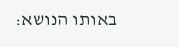באותו הנושא: